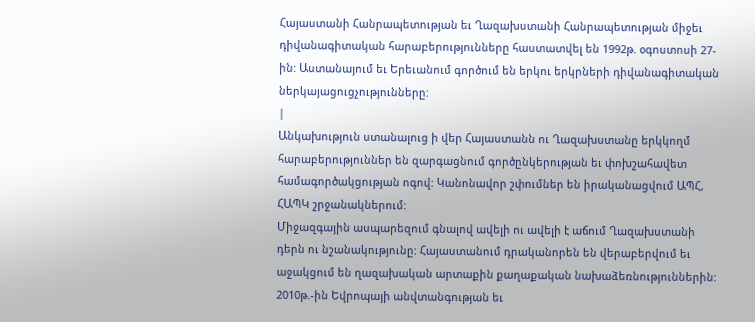Հայաստանի Հանրապետության եւ Ղազախստանի Հանրապետության միջեւ դիվանագիտական հարաբերությունները հաստատվել են 1992թ. օգոստոսի 27-ին: Աստանայում եւ Երեւանում գործում են երկու երկրների դիվանագիտական ներկայացուցչությունները:
|
Անկախություն ստանալուց ի վեր Հայաստանն ու Ղազախստանը երկկողմ հարաբերություններ են զարգացնում գործընկերության եւ փոխշահավետ համագործակցության ոգով: Կանոնավոր շփումներ են իրականացվում ԱՊՀ, ՀԱՊԿ շրջանակներում:
Միջազգային ասպարեզում գնալով ավելի ու ավելի է աճում Ղազախստանի դերն ու նշանակությունը: Հայաստանում դրականորեն են վերաբերվում եւ աջակցում են ղազախական արտաքին քաղաքական նախաձեռնություններին: 2010թ.-ին Եվրոպայի անվտանգության եւ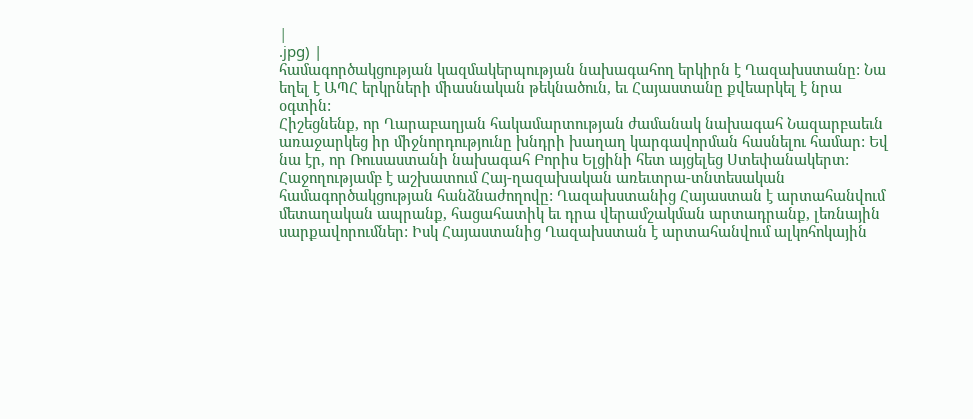|
.jpg) |
համագործակցության կազմակերպության նախագահող երկիրն է Ղազախստանը: Նա եղել է ԱՊՀ երկրների միասնական թեկնածուն, եւ Հայաստանը քվեարկել է նրա օգտին:
Հիշեցնենք, որ Ղարաբաղյան հակամարտության ժամանակ նախագահ Նազարբաեւն առաջարկեց իր միջնորդությունը խնդրի խաղաղ կարգավորման հասնելու համար: Եվ նա էր, որ Ռուսաստանի նախագահ Բորիս Ելցինի հետ այցելեց Ստեփանակերտ:
Հաջողությամբ է աշխատում Հայ-ղազախական առեւտրա-տնտեսական համագործակցության հանձնաժողովը: Ղազախստանից Հայաստան է արտահանվում մետաղական ապրանք, հացահատիկ եւ դրա վերամշակման արտադրանք, լեռնային սարքավորումներ: Իսկ Հայաստանից Ղազախստան է արտահանվում ալկոհոկային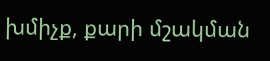խմիչք, քարի մշակման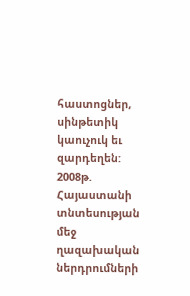հաստոցներ, սինթետիկ կաուչուկ եւ զարդեղեն:
2008թ. Հայաստանի տնտեսության մեջ ղազախական ներդրումների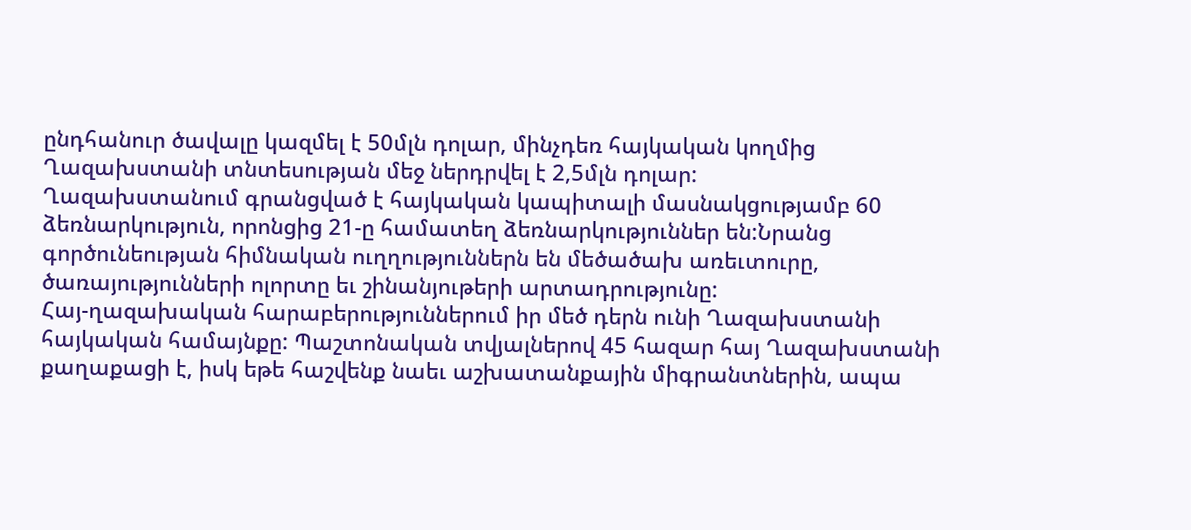ընդհանուր ծավալը կազմել է 50մլն դոլար, մինչդեռ հայկական կողմից Ղազախստանի տնտեսության մեջ ներդրվել է 2,5մլն դոլար:
Ղազախստանում գրանցված է հայկական կապիտալի մասնակցությամբ 60 ձեռնարկություն, որոնցից 21-ը համատեղ ձեռնարկություններ են:Նրանց գործունեության հիմնական ուղղություններն են մեծածախ առեւտուրը, ծառայությունների ոլորտը եւ շինանյութերի արտադրությունը:
Հայ-ղազախական հարաբերություններում իր մեծ դերն ունի Ղազախստանի հայկական համայնքը: Պաշտոնական տվյալներով 45 հազար հայ Ղազախստանի քաղաքացի է, իսկ եթե հաշվենք նաեւ աշխատանքային միգրանտներին, ապա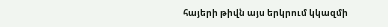հայերի թիվն այս երկրում կկազմի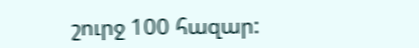շուրջ 100 հազար: